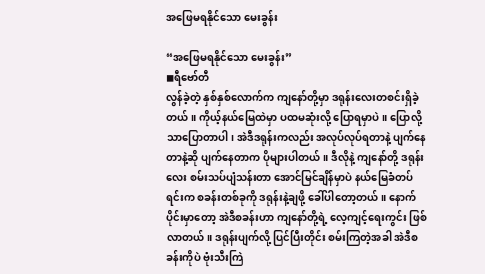အဖြေမရနိုင်သော မေးခွန်း

“အဖြေမရနိုင်သော မေးခွန်း”
◼ရီဗော်တီ
လွန်ခဲ့တဲ့ နှစ်နှစ်လောက်က ကျနော်တို့မှာ ဒရုန်းလေးတစင်းရှိခဲ့တယ်။ ကိုယ့်နယ်မြေထဲမှာ ပထမဆုံးလို့ ပြောရမှာပဲ။ ပြောလို့သာပြောတာပါ၊ အဲဒီဒရုန်းကလည်း အလုပ်လုပ်ရတာနဲ့ ပျက်နေတာနဲ့ဆို ပျက်နေတာက ပိုများပါတယ်။ ဒီလိုနဲ့ ကျနော်တို့ ဒရုန်းလေး စမ်းသပ်ပျံသန်းတာ အောင်မြင်ချိန်မှာပဲ နယ်မြေခံတပ်ရင်းက စခန်းတစ်ခုကို ဒရုန်းနဲ့ချဖို့ ခေါ်ပါတော့တယ်။ နောက်ပိုင်းမှာတော့ အဲဒီစခန်းဟာ ကျနော်တို့ရဲ့ လေ့ကျင့်ရေးကွင်း ဖြစ်လာတယ်။ ဒရုန်းပျက်လို့ ပြင်ပြီးတိုင်း စမ်းကြတဲ့အခါ အဲဒီစခန်းကိုပဲ ဗုံးသီးကြဲ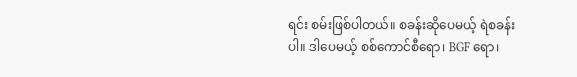ရင်း စမ်းဖြစ်ပါတယ်။ စခန်းဆိုပေမယ့် ရဲစခန်းပါ။ ဒါပေမယ့် စစ်ကောင်စီရော၊ BGF ရော၊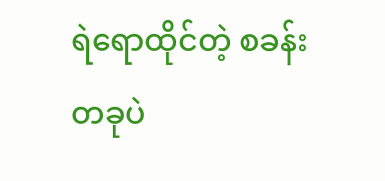ရဲရောထိုင်တဲ့ စခန်းတခုပဲ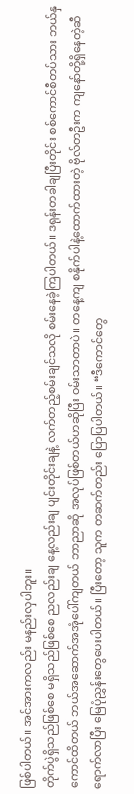ဖြစ်ပါတယ်။ အင်အားကလည်း မနည်းလှပါဘူး။
တိုက်ပွဲရှိသည်ဖြစ်စေ မရှိသည်ဖြစ်စေ ညလည်းချ နေ့လည်းချ ပျင်းတိုင်းချနဲ့ လက်တည့်စမ်းချင်သလို စမ်းနေခဲ့ကြပါတယ်။ ဒရုန်းတခါချပြီးတိုင်း စစ်ကောင်စီတပ်သား ဘယ်နှကောင်ထိတယ် ဘယ်အဆောက်အအုံပေါ်ကျတယ် ဘာညာဆို အလုပ်ဖြစ်တယ်ဟဆိုပြီး ဝမ်းသာတာပဲ။ တနေ့ကျ စနိုက်ပါနဲ့ထောက်ထားတဲ့ ဗိုလ်တဦးက ကျနော်တို့ရှိနေတဲ့ဆီ ရောက်လာပြီး မြေပုံညွှန်းတွေပေးပါတယ်။ ပြီးတော့ သူက တဆက်တည်း ပြောပြပါတယ်။ “ဒီကောင်တွေ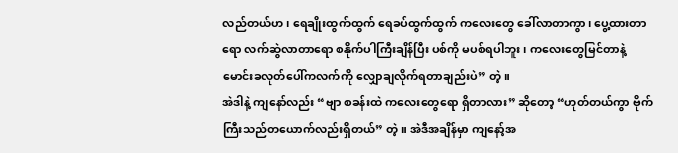လည်တယ်ဟ၊ ရေချိုးထွက်ထွက် ရေခပ်ထွက်ထွက် ကလေးတွေ ခေါ်လာတာကွာ၊ ပွေ့ထားတာရော လက်ဆွဲလာတာရော စနိုက်ပါကြီးချိန်ပြီး ပစ်ကို မပစ်ရပါဘူး၊ ကလေးတွေမြင်တာနဲ့ မောင်းခလုတ်ပေါ်ကလက်ကို လျှောချလိုက်ရတာချည်းပဲ” တဲ့။
အဲဒါနဲ့ ကျနော်လည်း “ဗျာ စခန်းထဲ ကလေးတွေရော ရှိတာလား” ဆိုတော့ “ဟုတ်တယ်ကွာ ဗိုက်ကြီးသည်တယောက်လည်းရှိတယ်” တဲ့။ အဲဒီအချိန်မှာ ကျနော့်အ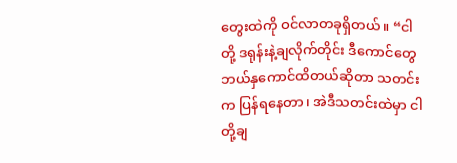တွေးထဲကို ဝင်လာတခုရှိတယ်။ “ငါတို့ ဒရုန်းနဲ့ချလိုက်တိုင်း ဒီကောင်တွေ ဘယ်နှကောင်ထိတယ်ဆိုတာ သတင်းက ပြန်ရနေတာ၊ အဲဒီသတင်းထဲမှာ ငါတို့ချ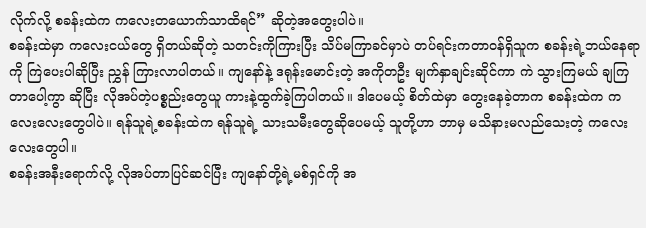လိုက်လို့ စခန်းထဲက ကလေးတယောက်သာထိရင်” ဆိုတဲ့အတွေးပါပဲ။
စခန်းထဲမှာ ကလေးငယ်တွေ ရှိတယ်ဆိုတဲ့ သတင်းကိုကြားပြီး သိပ်မကြာခင်မှာပဲ တပ်ရင်းကတာဝန်ရှိသူက စခန်းရဲ့ဘယ်နေရာကို ကြဲပေးပါဆိုပြီး ညွှန် ကြားလာပါတယ်။ ကျနော်နဲ့ ဒရုန်းမောင်းတဲ့ အကိုတဦး မျက်နှာချင်းဆိုင်ကာ ကဲ သွားကြမယ် ချကြတာပေါ့ကွာ ဆိုပြီး လိုအပ်တဲ့ပစ္စည်းတွေယူ ကားနဲ့ထွက်ခဲ့ကြပါတယ်။ ဒါပေမယ့် စိတ်ထဲမှာ တွေးနေခဲ့တာက စခန်းထဲက ကလေးလေးတွေပါပဲ။ ရန်သူရဲ့စခန်းထဲက ရန်သူရဲ့ သားသမီးတွေဆိုပေမယ့် သူတို့ဟာ ဘာမှ မသိနားမလည်သေးတဲ့ ကလေးလေးတွေပါ။
စခန်းအနီးရောက်လို့ လိုအပ်တာပြင်ဆင်ပြီး ကျနော်တို့ရဲ့မစ်ရှင်ကို အ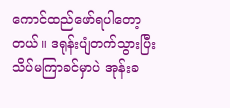ကောင်ထည်ဖော်ရပါတော့တယ်။ ဒရုန်းပျံတက်သွားပြီး သိပ်မကြာခင်မှာပဲ အုန်းခ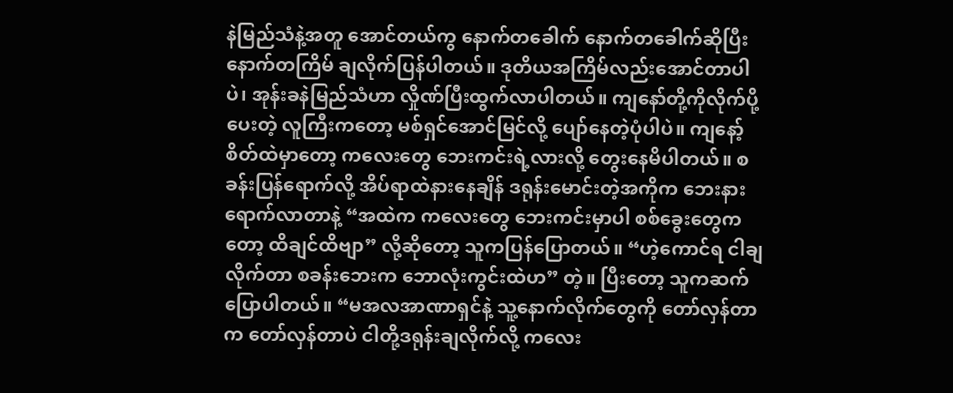နဲမြည်သံနဲ့အတူ အောင်တယ်ကွ နောက်တခေါက် နောက်တခေါက်ဆိုပြီး နောက်တကြိမ် ချလိုက်ပြန်ပါတယ်။ ဒုတိယအကြိမ်လည်းအောင်တာပါပဲ၊ အုန်းခနဲမြည်သံဟာ လှိုဏ်ပြီးထွက်လာပါတယ်။ ကျနော်တို့ကိုလိုက်ပို့ပေးတဲ့ လူကြီးကတော့ မစ်ရှင်အောင်မြင်လို့ ပျော်နေတဲ့ပုံပါပဲ။ ကျနော့်စိတ်ထဲမှာတော့ ကလေးတွေ ဘေးကင်းရဲ့လားလို့ တွေးနေမိပါတယ်။ စခန်းပြန်ရောက်လို့ အိပ်ရာထဲနားနေချိန် ဒရုန်းမောင်းတဲ့အကိုက ဘေးနားရောက်လာတာနဲ့ “အထဲက ကလေးတွေ ဘေးကင်းမှာပါ စစ်ခွေးတွေကတော့ ထိချင်ထိဗျာ” လို့ဆိုတော့ သူကပြန်ပြောတယ်။ “ဟဲ့ကောင်ရ ငါချလိုက်တာ စခန်းဘေးက ဘောလုံးကွင်းထဲဟ” တဲ့။ ပြီးတော့ သူကဆက်ပြောပါတယ်။ “မအလအာဏာရှင်နဲ့ သူ့နောက်လိုက်တွေကို တော်လှန်တာက တော်လှန်တာပဲ ငါတို့ဒရုန်းချလိုက်လို့ ကလေး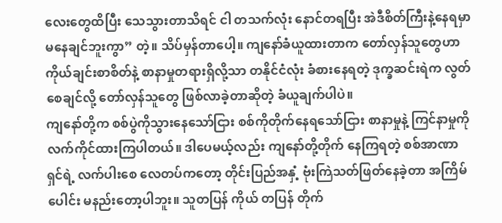လေးတွေထိပြီး သေသွားတာသိရင် ငါ တသက်လုံး နောင်တရပြီး အဲဒီစိတ်ကြီးနဲ့နေရမှာ မနေချင်ဘူးကွာ” တဲ့။ သိပ်မှန်တာပေါ့။ ကျနော်ခံယူထားတာက တော်လှန်သူတွေဟာ ကိုယ်ချင်းစာစိတ်နဲ့ စာနာမှုတရားရှိလို့သာ တနိုင်ငံလုံး ခံစားနေရတဲ့ ဒုက္ခဆင်းရဲက လွတ်စေချင်လို့ တော်လှန်သူတွေ ဖြစ်လာခဲ့တာဆိုတဲ့ ခံယူချက်ပါပဲ။
ကျနော်တို့က စစ်ပွဲကိုသွားနေသော်ငြား စစ်ကိုတိုက်နေရသော်ငြား စာနာမှုနဲ့ ကြင်နာမှုကို လက်ကိုင်ထားကြပါတယ်။ ဒါပေမယ့်လည်း ကျနော်တို့တိုက် နေကြရတဲ့ စစ်အာဏာရှင်ရဲ့ လက်ပါးစေ လေတပ်ကတော့ တိုင်းပြည်အနှံ့ ဗုံးကြဲသတ်ဖြတ်နေခဲ့တာ အကြိမ်ပေါင်း မနည်းတော့ပါဘူး။ သူတပြန် ကိုယ် တပြန် တိုက်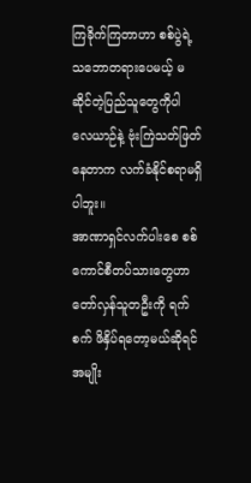ကြခိုက်ကြတာဟာ စစ်ပွဲရဲ့သဘောတရားပေမယ့် မဆိုင်တဲ့ပြည်သူတွေကိုပါ လေယာဉ်နဲ့ ဗုံးကြဲသတ်ဖြတ်နေတာက လက်ခံနိုင်စရာမရှိပါဘူး။
အာဏာရှင်လက်ပါးစေ စစ်ကောင်စီတပ်သားတွေဟာ တော်လှန်သူတဦးကို ရက်စက် ဖိနှိပ်ရတော့မယ်ဆိုရင် အမျိုး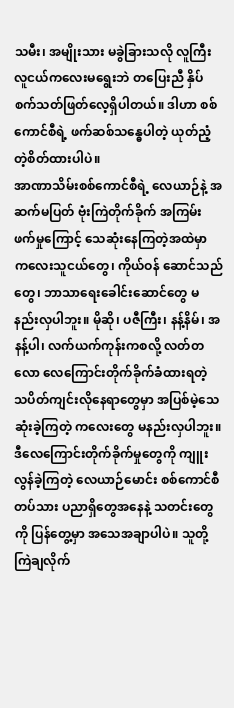သမီး၊ အမျိုးသား မခွဲခြားသလို လူကြီးလူငယ်ကလေးမရွေးဘဲ တပြေးညီ နှိပ်စက်သတ်ဖြတ်လေ့ရှိပါတယ်။ ဒါဟာ စစ်ကောင်စီရဲ့ ဖက်ဆစ်သန္ဓေပါတဲ့ ယုတ်ညံ့တဲ့စိတ်ထားပါပဲ။
အာဏာသိမ်းစစ်ကောင်စီရဲ့ လေယာဉ်နဲ့ အဆက်မပြတ် ဗုံးကြဲတိုက်ခိုက် အကြမ်းဖက်မှုကြောင့် သေဆုံးနေကြတဲ့အထဲမှာ ကလေးသူငယ်တွေ၊ ကိုယ်ဝန် ဆောင်သည်တွေ၊ ဘာသာရေးခေါင်းဆောင်တွေ မနည်းလှပါဘူး။ မိုဆို၊ ပဇီကြီး၊ နန့်နိမ်၊ အနန့်ပါ၊ လက်ယက်ကုန်းကစလို့ လတ်တလော လေကြောင်းတိုက်ခိုက်ခံထားရတဲ့ သပိတ်ကျင်းလိုနေရာတွေမှာ အပြစ်မဲ့သေဆုံးခဲ့ကြတဲ့ ကလေးတွေ မနည်းလှပါဘူး။
ဒီလေကြောင်းတိုက်ခိုက်မှုတွေကို ကျူးလွန်ခဲ့ကြတဲ့ လေယာဉ်မောင်း စစ်ကောင်စီတပ်သား ပညာရှိတွေအနေနဲ့ သတင်းတွေကို ပြန်တွေ့မှာ အသေအချာပါပဲ။ သူတို့ကြဲချလိုက်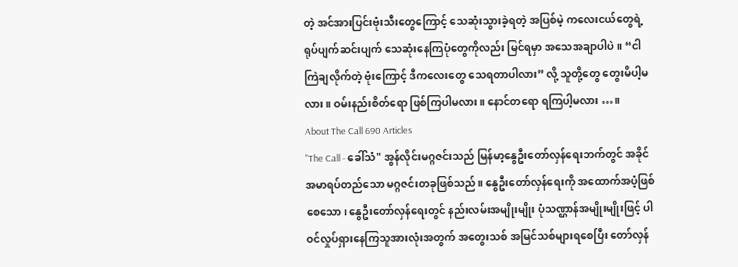တဲ့ အင်အားပြင်းဗုံးသီးတွေကြောင့် သေဆုံးသွားခဲ့ရတဲ့ အပြစ်မဲ့ ကလေးငယ်တွေရဲ့ ရုပ်ပျက်ဆင်းပျက် သေဆုံးနေကြပုံတွေကိုလည်း မြင်ရမှာ အသေအချာပါပဲ။ “ငါကြဲချလိုက်တဲ့ ဗုံးကြောင့် ဒီကလေးတွေ သေရတာပါလား” လို့ သူတို့တွေ တွေးမိပါ့မလား။ ဝမ်းနည်းစိတ်ရော ဖြစ်ကြပါမလား။ နောင်တရော ရကြပါ့မလား …။
About The Call 690 Articles
"The Call - ခေါ်သံ" အွန်လိုင်းမဂ္ဂဇင်းသည် မြန်မာ့နွေဦးတော်လှန်ရေးဘက်တွင် အခိုင်အမာရပ်တည်သော မဂ္ဂဇင်းတခုဖြစ်သည်။ နွေဦးတော်လှန်ရေးကို အထောက်အပံ့ဖြစ်စေသော၊ နွေဦးတော်လှန်ရေးတွင် နည်းလမ်းအမျိုးမျိုး ပုံသဏ္ဌာန်အမျိုးမျိုးဖြင့် ပါဝင်လှုပ်ရှားနေကြသူအားလုံးအတွက် အတွေးသစ် အမြင်သစ်များရစေပြီး တော်လှန်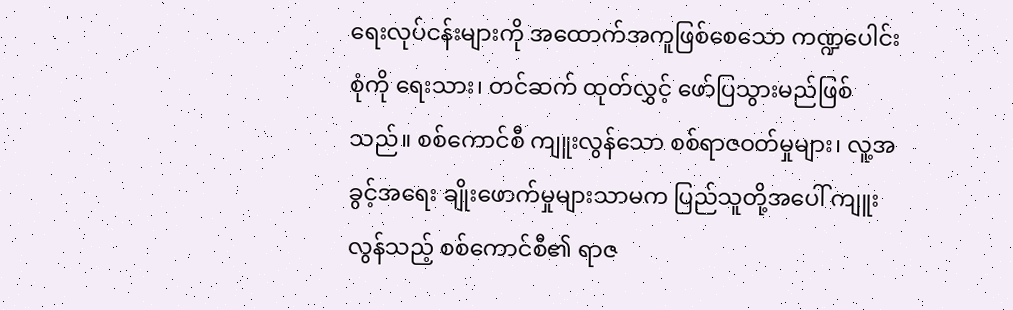ရေးလုပ်ငန်းများကို အထောက်အကူဖြစ်စေသော ကဏ္ဍပေါင်းစုံကို ရေးသား၊ တင်ဆက် ထုတ်လွှင့် ဖော်ပြသွားမည်ဖြစ်သည်။ စစ်ကောင်စီ ကျူးလွန်သော စစ်ရာဇဝတ်မှုများ၊ လူ့အခွင့်အရေး ချိုးဖောက်မှုများသာမက ပြည်သူတို့အပေါ် ကျူးလွန်သည့် စစ်ကောင်စီ၏ ရာဇ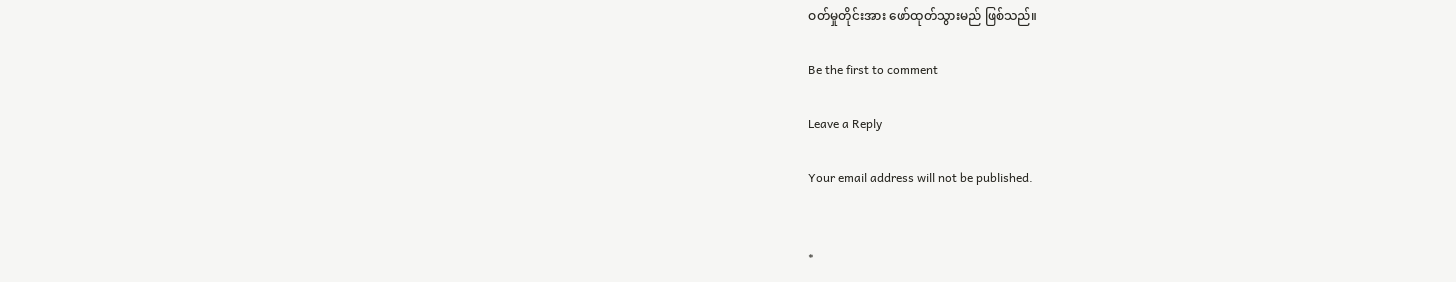ဝတ်မှုတိုင်းအား ဖော်ထုတ်သွားမည် ဖြစ်သည်။

Be the first to comment

Leave a Reply

Your email address will not be published.


*